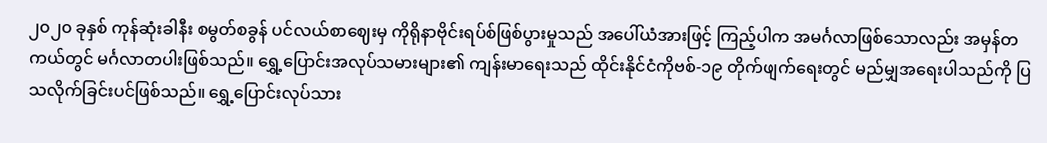၂၀၂၀ ခုနှစ် ကုန်ဆုံးခါနီး စမွတ်စခွန် ပင်လယ်စာဈေးမှ ကိုရိုနာဗိုင်းရပ်စ်ဖြစ်ပွားမှုသည် အပေါ်ယံအားဖြင့် ကြည့်ပါက အမင်္ဂလာဖြစ်သောလည်း အမှန်တကယ်တွင် မင်္ဂလာတပါးဖြစ်သည်။ ရွှေ့ပြောင်းအလုပ်သမားများ၏ ကျန်းမာရေးသည် ထိုင်းနိုင်ငံကိုဗစ်-၁၉ တိုက်ဖျက်ရေးတွင် မည်မျှအရေးပါသည်ကို ပြသလိုက်ခြင်းပင်ဖြစ်သည်။ ရွှေ့ပြောင်းလုပ်သား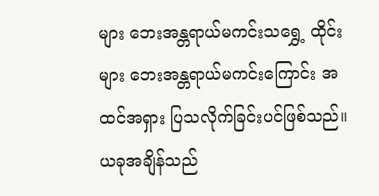များ ဘေးအန္တရာယ်မကင်းသရွှေ့ ထိုင်းများ ဘေးအန္တရာယ်မကင်းကြောင်း အထင်အရှား ပြသလိုက်ခြင်းပင်ဖြစ်သည်။ ယခုအချိန်သည်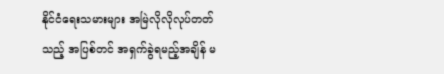နိုင်ငံရေးသမားများ အမြဲလိုလိုလုပ်တတ်သည့် အပြစ်တင် အရှက်ခွဲရမည့်အချိန် မ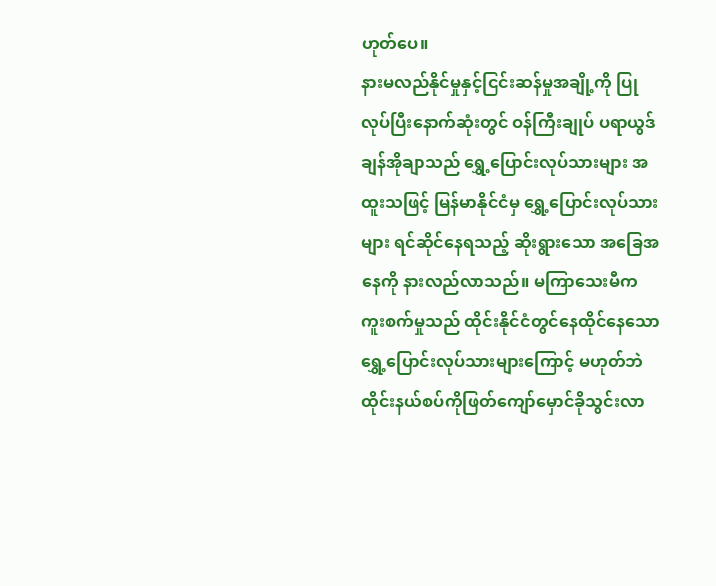ဟုတ်ပေ။
နားမလည်နိုင်မှုနှင့်ငြင်းဆန်မှုအချို့ကို ပြုလုပ်ပြီးနောက်ဆုံးတွင် ဝန်ကြီးချုပ် ပရာယွဒ် ချန်အိုချာသည် ရွှေ့ပြောင်းလုပ်သားများ အထူးသဖြင့် မြန်မာနိုင်ငံမှ ရွှေ့ပြောင်းလုပ်သားများ ရင်ဆိုင်နေရသည့် ဆိုးရွားသော အခြေအနေကို နားလည်လာသည်။ မကြာသေးမီက ကူးစက်မှုသည် ထိုင်းနိုင်ငံတွင်နေထိုင်နေသော ရွှေ့ပြောင်းလုပ်သားများကြောင့် မဟုတ်ဘဲ ထိုင်းနယ်စပ်ကိုဖြတ်ကျော်မှောင်ခိုသွင်းလာ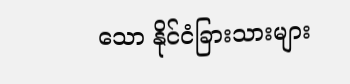သော နိုင်ငံခြားသားများ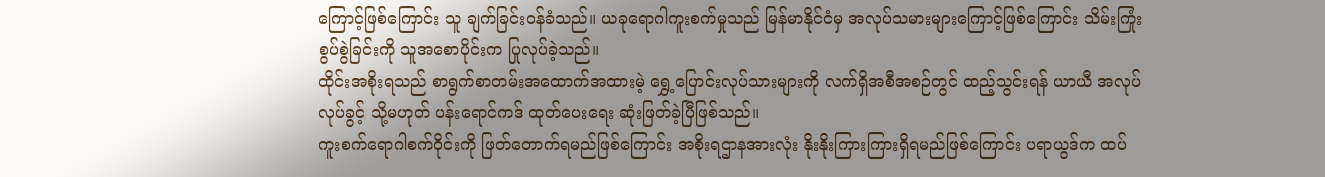ကြောင့်ဖြစ်ကြောင်း သူ ချက်ခြင်းဝန်ခံသည်။ ယခုရောဂါကူးစက်မှုသည် မြန်မာနိုင်ငံမှ အလုပ်သမားများကြောင့်ဖြစ်ကြောင်း သိမ်းကြုံး စွပ်စွဲခြင်းကို သူအစောပိုင်းက ပြုလုပ်ခဲ့သည်။
ထိုင်းအစိုးရသည် စာရွက်စာတမ်းအထောက်အထားမဲ့ ရွှေ့ပြောင်းလုပ်သားများကို လက်ရှိအစီအစဉ်တွင် ထည့်သွင်းရန် ယာယီ အလုပ်လုပ်ခွင့် သို့မဟုတ် ပန်းရောင်ကဒ် ထုတ်ပေးရေး ဆုံးဖြတ်ခဲ့ပြီဖြစ်သည်။
ကူးစက်ရောဂါစက်ဝိုင်းကို ဖြတ်တောက်ရမည်ဖြစ်ကြောင်း အစိုးရဌာနအားလုံး နိုးနိုးကြားကြားရှိရမည်ဖြစ်ကြောင်း ပရာယွဒ်က ထပ်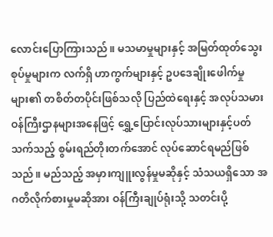လောင်းပြောကြားသည်။ မသမာမှုများနှင့် အမြတ်ထုတ်သွေးစုပ်မှုများက လက်ရှိ ဟာကွက်များနှင့် ဥပဒေချိုးဖေါက်မှုများ၏ တစိတ်တပိုင်းဖြစ်သလို ပြည်ထဲရေးနှင့် အလုပ်သမားဝန်ကြီးဌာနများအနေဖြင့် ရွှေ့ပြောင်းလုပ်သားများနှင့်ပတ်သက်သည့် စွမ်းရည်တိုးတက်အောင် လုပ်ဆောင်ရမည်ဖြစ်သည်။ မည်သည့် အမှားကျူးလွန်မှုမဆိုနှင့် သံသယရှိသော အဂတိလိုက်စားမှုမဆိုအား ဝန်ကြီးချုပ်ရုံးသို့ သတင်းပို့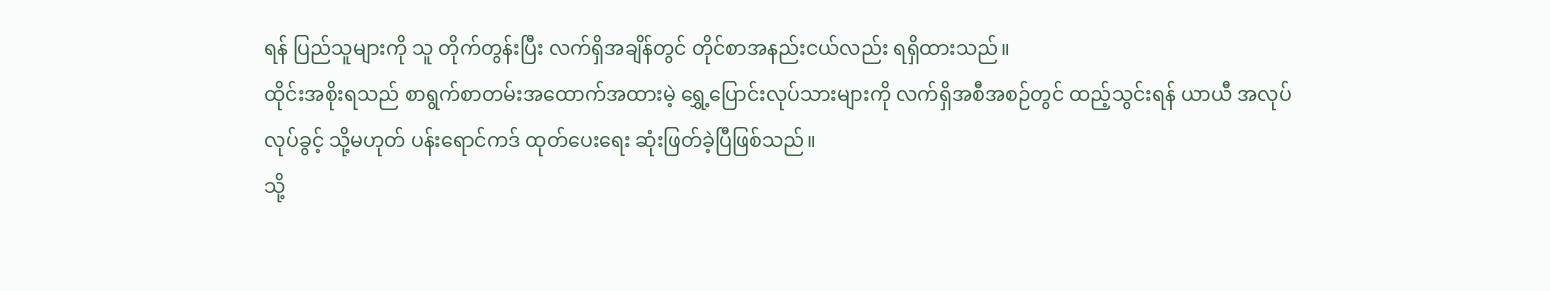ရန် ပြည်သူများကို သူ တိုက်တွန်းပြီး လက်ရှိအချိန်တွင် တိုင်စာအနည်းငယ်လည်း ရရှိထားသည်။
ထိုင်းအစိုးရသည် စာရွက်စာတမ်းအထောက်အထားမဲ့ ရွှေ့ပြောင်းလုပ်သားများကို လက်ရှိအစီအစဉ်တွင် ထည့်သွင်းရန် ယာယီ အလုပ်လုပ်ခွင့် သို့မဟုတ် ပန်းရောင်ကဒ် ထုတ်ပေးရေး ဆုံးဖြတ်ခဲ့ပြီဖြစ်သည်။
သို့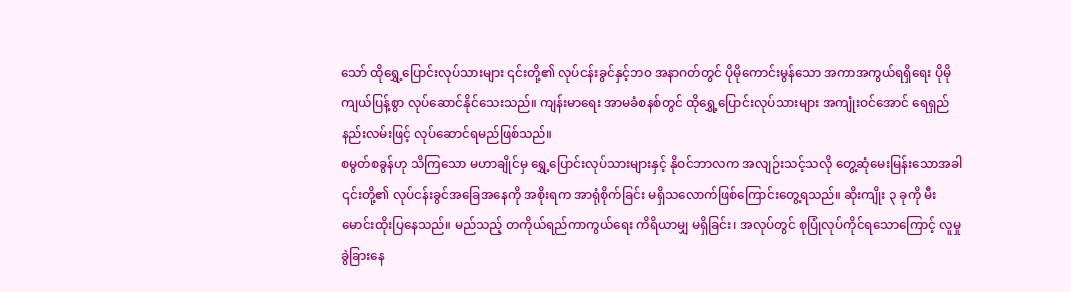သော် ထိုရွှေ့ပြောင်းလုပ်သားများ ၎င်းတို့၏ လုပ်ငန်းခွင်နှင့်ဘ၀ အနာဂတ်တွင် ပိုမိုကောင်းမွန်သော အကာအကွယ်ရရှိရေး ပိုမိုကျယ်ပြန့်စွာ လုပ်ဆောင်နိုင်သေးသည်။ ကျန်းမာရေး အာမခံစနစ်တွင် ထိုရွှေ့ပြောင်းလုပ်သားများ အကျုံးဝင်အောင် ရေရှည်နည်းလမ်းဖြင့် လုပ်ဆောင်ရမည်ဖြစ်သည်။
စမွတ်စခွန်ဟု သိကြသော မဟာချိုင်မှ ရွှေ့ပြောင်းလုပ်သားများနှင့် နိုဝင်ဘာလက အလျဉ်းသင့်သလို တွေ့ဆုံမေးမြန်းသောအခါ ၎င်းတို့၏ လုပ်ငန်းခွင်အခြေအနေကို အစိုးရက အာရုံစိုက်ခြင်း မရှိသလောက်ဖြစ်ကြောင်းတွေ့ရသည်။ ဆိုးကျိုး ၃ ခုကို မီးမောင်းထိုးပြနေသည်။ မည်သည့် တကိုယ်ရည်ကာကွယ်ရေး ကိရိယာမျှ မရှိခြင်း၊ အလုပ်တွင် စုပြုံလုပ်ကိုင်ရသောကြောင့် လူမှုခွဲခြားနေ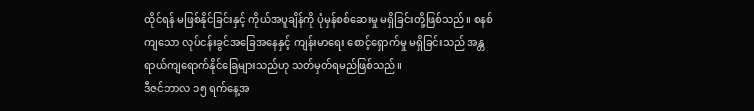ထိုင်ရန် မဖြစ်နိုင်ခြင်းနှင့် ကိုယ်အပူချိန်ကို ပုံမှန်စစ်ဆေးမှု မရှိခြင်းတို့ဖြစ်သည်။ စနစ်ကျသော လုပ်ငန်းခွင်အခြေအနေနှင့် ကျန်းမာရေး စောင့်ရှောက်မှု မရှိခြင်းသည် အန္တရာယ်ကျရောက်နိုင်ခြေများသည်ဟု သတ်မှတ်ရမည်ဖြစ်သည်။
ဒီဇင်ဘာလ ၁၅ ရက်နေ့အ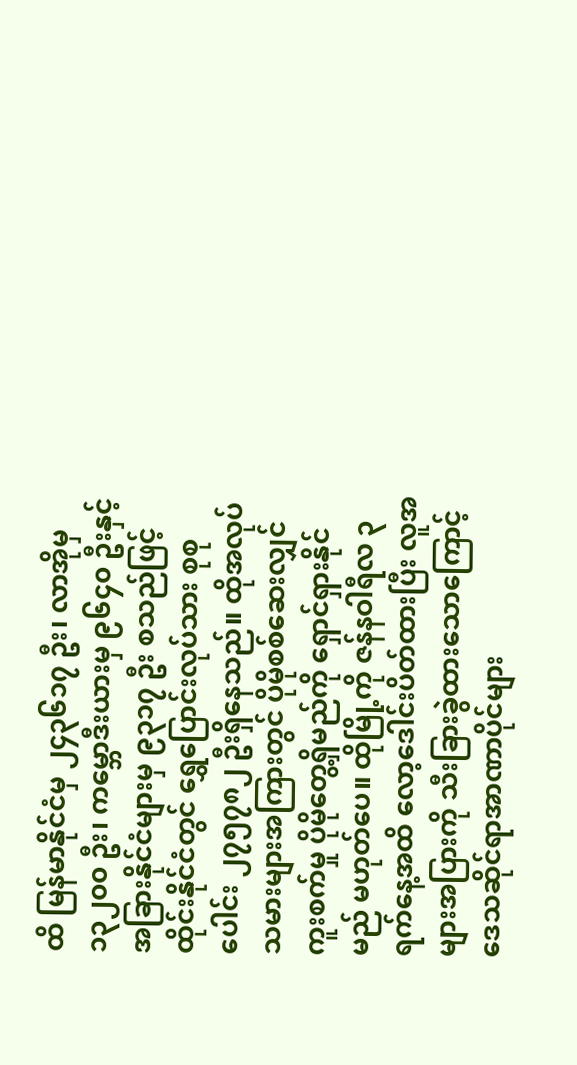ထိ မြန်မာနိုင်ငံမှ ၂၄၃၆၁၇ ဦး၊ လာအိုမှ ၁၃၂၀၀ ဦး၊ ကမ္ဘောဒီးယားမှ ၉၆၄၀ ဦးနှင့် အခြားနိုင်ငံများမှ ၉၃၁၇ ဦး စသည်ဖြင့် ထိုင်းနိုင်ငံတွင် ရွှေပြောင်းလုပ်သား စုစုပေါင်း ၂၇၅၇၈၂ ဦးရှိနေသည်။ ထိုအလုပ်သမားများအကြားတွင် ပိုမိုစစ်ဆေးလျှင် ကူးစက်မှု ပိုမိုတွေ့ရှိမည်ကို ရှောင်ရှားနိုင်မည် မဟုတ်ပေ။ ထိုမြို့ကို ဇန်နဝါရီလ ၃ ရက်နေ့အထိ လော့ဒေါင်းပိတ်ထားပြီး လူအများအပြားကို သီးခြားခွဲထားသောကြောင့် ဒေသဆိုင်ရာအာဏာပိုင်များ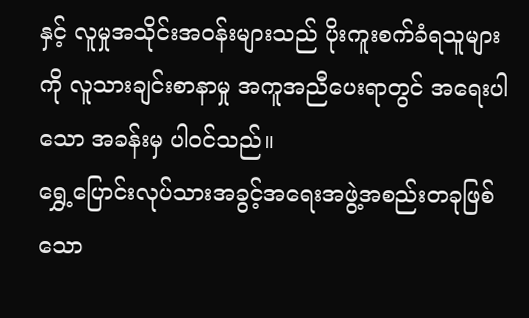နှင့် လူမှုအသိုင်းအဝန်းများသည် ပိုးကူးစက်ခံရသူများကို လူသားချင်းစာနာမှု အကူအညီပေးရာတွင် အရေးပါသော အခန်းမှ ပါဝင်သည်။
ရွှေ့ပြောင်းလုပ်သားအခွင့်အရေးအဖွဲ့အစည်းတခုဖြစ်သော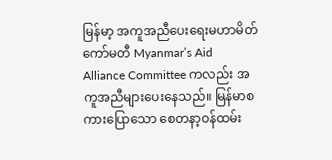မြန်မာ့ အကူအညီပေးရေးမဟာမိတ်ကော်မတီ Myanmar’s Aid Alliance Committee ကလည်း အကူအညီများပေးနေသည်။ မြန်မာစကားပြောသော စေတနာ့ဝန်ထမ်း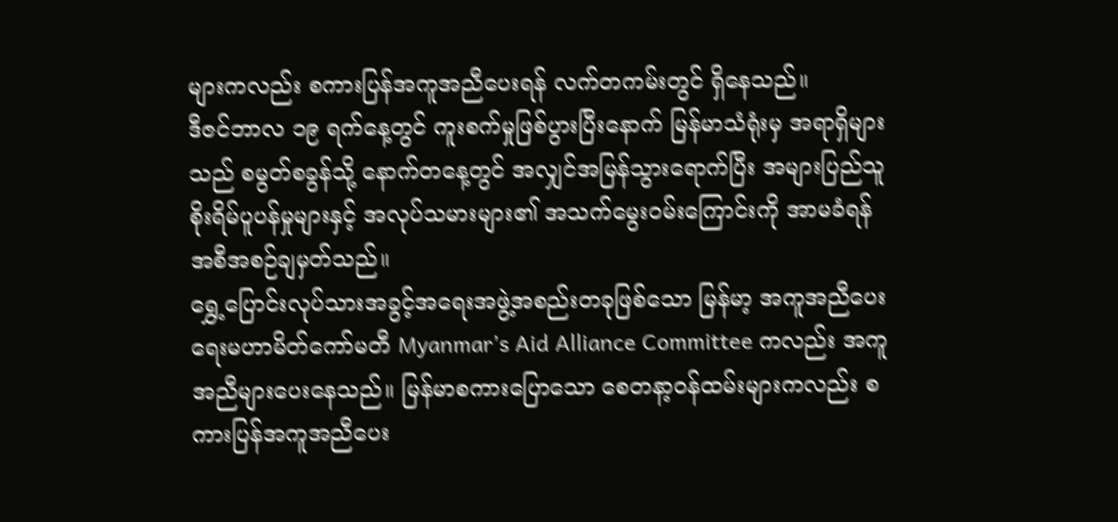များကလည်း စကားပြန်အကူအညီပေးရန် လက်တကမ်းတွင် ရှိနေသည်။
ဒီဇင်ဘာလ ၁၉ ရက်နေ့တွင် ကူးစက်မှုဖြစ်ပွားပြီးနောက် မြန်မာသံရုံးမှ အရာရှိများသည် စမွတ်စခွန်သို့ နောက်တနေ့တွင် အလျှင်အမြန်သွားရောက်ပြီး အများပြည်သူစိုးရိမ်ပူပန်မှုများနှင့် အလုပ်သမားများ၏ အသက်မွေးဝမ်းကြောင်းကို အာမခံရန် အစီအစဉ်ချမှတ်သည်။
ရွှေ့ပြောင်းလုပ်သားအခွင့်အရေးအဖွဲ့အစည်းတခုဖြစ်သော မြန်မာ့ အကူအညီပေးရေးမဟာမိတ်ကော်မတီ Myanmar’s Aid Alliance Committee ကလည်း အကူအညီများပေးနေသည်။ မြန်မာစကားပြောသော စေတနာ့ဝန်ထမ်းများကလည်း စကားပြန်အကူအညီပေး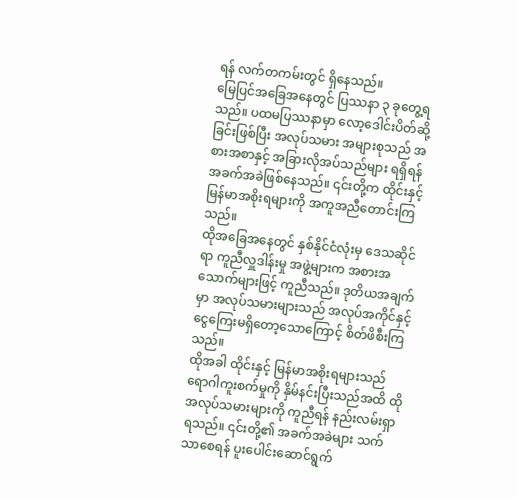ရန် လက်တကမ်းတွင် ရှိနေသည်။
မြေပြင်အခြေအနေတွင် ပြဿနာ ၃ ခုတွေ့ရသည်။ ပထမပြဿနာမှာ လော့ဒေါင်းပိတ်ဆို့ခြင်းဖြစ်ပြီး အလုပ်သမား အများစုသည် အစားအစာနှင့် အခြားလိုအပ်သည်များ ရရှိရန် အခက်အခဲဖြစ်နေသည်။ ၎င်းတို့က ထိုင်းနှင့် မြန်မာအစိုးရများကို အကူအညီတောင်းကြသည်။
ထိုအခြေအနေတွင် နှစ်နိုင်ငံလုံးမှ ဒေသဆိုင်ရာ ကူညီလှူဒါန်းမှု အဖွဲ့များက အစားအသောက်များဖြင့် ကူညီသည်။ ဒုတိယအချက်မှာ အလုပ်သမားများသည် အလုပ်အကိုင်နှင့်ငွေကြေးမရှိတော့သောကြောင့် စိတ်ဖိစီးကြသည်။
ထိုအခါ ထိုင်းနှင့် မြန်မာအစိုးရများသည် ရောဂါကူးစက်မှုကို နှိမ်နင်းပြီးသည်အထိ ထိုအလုပ်သမားများကို ကူညီရန် နည်းလမ်းရှာရသည်။ ၎င်းတို့၏ အခက်အခဲများ သက်သာစေရန် ပူးပေါင်းဆောင်ရွက်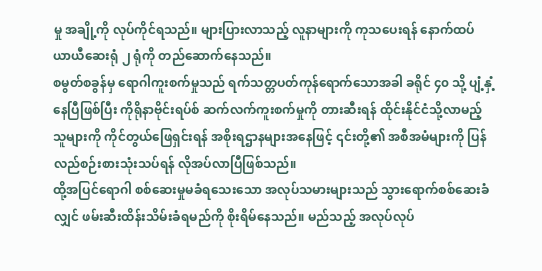မှု အချို့ကို လုပ်ကိုင်ရသည်။ များပြားလာသည့် လူနာများကို ကုသပေးရန် နောက်ထပ် ယာယီဆေးရုံ ၂ ရုံကို တည်ဆောက်နေသည်။
စမွတ်စခွန်မှ ရောဂါကူးစက်မှုသည် ရက်သတ္တပတ်ကုန်ရောက်သောအခါ ခရိုင် ၄၀ သို့ ပျံ့နှံ့နေပြီဖြစ်ပြီး ကိုရိုနာဗိုင်းရပ်စ် ဆက်လက်ကူးစက်မှုကို တားဆီးရန် ထိုင်းနိုင်ငံသို့လာမည့်သူများကို ကိုင်တွယ်ဖြေရှင်းရန် အစိုးရဌာနများအနေဖြင့် ၎င်းတို့၏ အစီအမံများကို ပြန်လည်စဉ်းစားသုံးသပ်ရန် လိုအပ်လာပြီဖြစ်သည်။
ထို့အပြင်ရောဂါ စစ်ဆေးမှုမခံရသေးသော အလုပ်သမားများသည် သွားရောက်စစ်ဆေးခံလျှင် ဖမ်းဆီးထိန်းသိမ်းခံရမည်ကို စိုးရိမ်နေသည်။ မည်သည့် အလုပ်လုပ်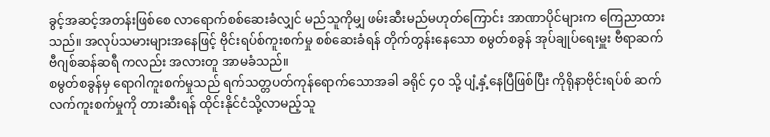ခွင့်အဆင့်အတန်းဖြစ်စေ လာရောက်စစ်ဆေးခံလျှင် မည်သူကိုမျှ ဖမ်းဆီးမည်မဟုတ်ကြောင်း အာဏာပိုင်များက ကြေညာထားသည်။ အလုပ်သမားများအနေဖြင့် ဗိုင်းရပ်စ်ကူးစက်မှု စစ်ဆေးခံရန် တိုက်တွန်းနေသော စမွတ်စခွန် အုပ်ချုပ်ရေးမှူး ဗီရာဆက် ဗီဂျစ်ဆန်ဆရီ ကလည်း အလားတူ အာမခံသည်။
စမွတ်စခွန်မှ ရောဂါကူးစက်မှုသည် ရက်သတ္တပတ်ကုန်ရောက်သောအခါ ခရိုင် ၄၀ သို့ ပျံ့နှံ့နေပြီဖြစ်ပြီး ကိုရိုနာဗိုင်းရပ်စ် ဆက်လက်ကူးစက်မှုကို တားဆီးရန် ထိုင်းနိုင်ငံသို့လာမည့်သူ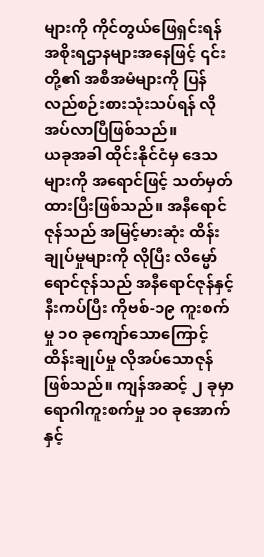များကို ကိုင်တွယ်ဖြေရှင်းရန် အစိုးရဌာနများအနေဖြင့် ၎င်းတို့၏ အစီအမံများကို ပြန်လည်စဉ်းစားသုံးသပ်ရန် လိုအပ်လာပြီဖြစ်သည်။
ယခုအခါ ထိုင်းနိုင်ငံမှ ဒေသများကို အရောင်ဖြင့် သတ်မှတ်ထားပြီးဖြစ်သည်။ အနီရောင်ဇုန်သည် အမြင့်မားဆုံး ထိန်းချုပ်မှုများကို လိုပြီး လိမ္မော်ရောင်ဇုန်သည် အနီရောင်ဇုန်နှင့် နီးကပ်ပြီး ကိုဗစ်-၁၉ ကူးစက်မှု ၁၀ ခုကျော်သောကြောင့် ထိန်းချုပ်မှု လိုအပ်သောဇုန်ဖြစ်သည်။ ကျန်အဆင့် ၂ ခုမှာ ရောဂါကူးစက်မှု ၁၀ ခုအောက် နှင့်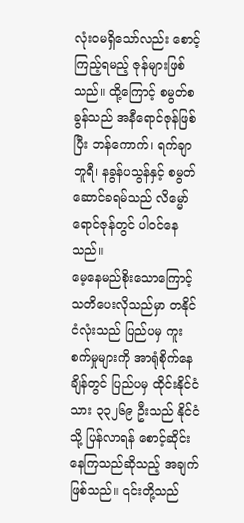လုံးဝမရှိသော်လည်း စောင့်ကြည့်ရမည့် ဇုန်များဖြစ်သည်။ ထို့ကြောင့် စမွတ်စခွန်သည် အနီရောင်ဇုန်ဖြစ်ပြီး ဘန်ကောက်၊ ရက်ချာဘူရီ၊ နခွန်ပသွန်နှင့် စမွတ်ဆောင်ခရမ်သည် လိမ္မော်ရောင်ဇုန်တွင် ပါဝင်နေသည်။
မေ့နေမည်စိုးသောကြောင့် သတိပေးလိုသည်မှာ တနိုင်ငံလုံးသည် ပြည်ပမှ ကူးစက်မှုများကို အာရုံစိုက်နေချိန်တွင် ပြည်ပမှ ထိုင်းနိုင်ငံသား ၃၃၂၆၉ ဦးသည် နိုင်ငံသို့ ပြန်လာရန် စောင့်ဆိုင်းနေကြသည်ဆိုသည့် အချက်ဖြစ်သည်။ ၎င်းတို့သည်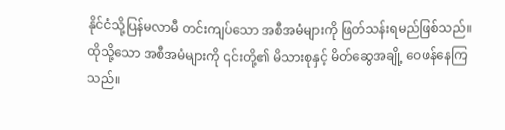နိုင်ငံသို့ပြန်မလာမီ တင်းကျပ်သော အစီအမံများကို ဖြတ်သန်းရမည်ဖြစ်သည်။ ထိုသို့သော အစီအမံများကို ၎င်းတို့၏ မိသားစုနှင့် မိတ်ဆွေအချို့ ဝေဖန်နေကြသည်။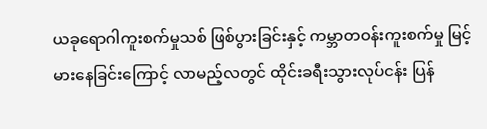ယခုရောဂါကူးစက်မှုသစ် ဖြစ်ပွားခြင်းနှင့် ကမ္ဘာတဝန်းကူးစက်မှု မြင့်မားနေခြင်းကြောင့် လာမည့်လတွင် ထိုင်းခရီးသွားလုပ်ငန်း ပြန်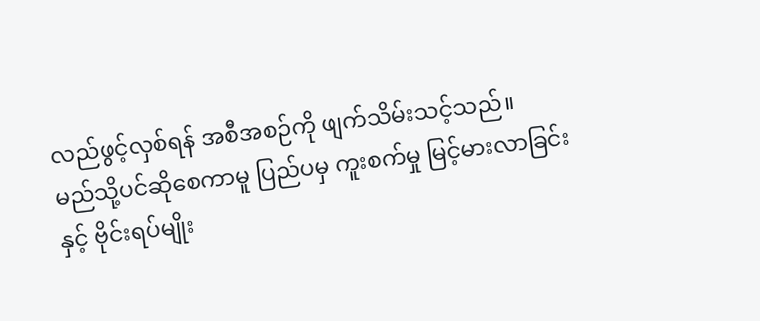လည်ဖွင့်လှစ်ရန် အစီအစဉ်ကို ဖျက်သိမ်းသင့်သည်။
မည်သို့ပင်ဆိုစေကာမူ ပြည်ပမှ ကူးစက်မှု မြင့်မားလာခြင်းနှင့် ဗိုင်းရပ်မျိုး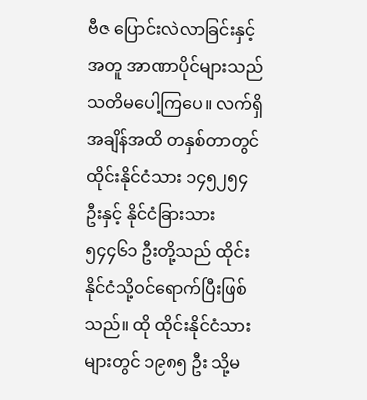ဗီဇ ပြောင်းလဲလာခြင်းနှင့်အတူ အာဏာပိုင်များသည် သတိမပေါ့ကြပေ။ လက်ရှိအချိန်အထိ တနှစ်တာတွင် ထိုင်းနိုင်ငံသား ၁၄၅၂၅၄ ဦးနှင့် နိုင်ငံခြားသား ၅၄၄၆၁ ဦးတို့သည် ထိုင်းနိုင်ငံသို့ဝင်ရောက်ပြီးဖြစ်သည်။ ထို ထိုင်းနိုင်ငံသားများတွင် ၁၉၈၅ ဦး သို့မ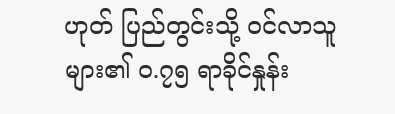ဟုတ် ပြည်တွင်းသို့ ဝင်လာသူများ၏ ၀.၇၅ ရာခိုင်နှုန်း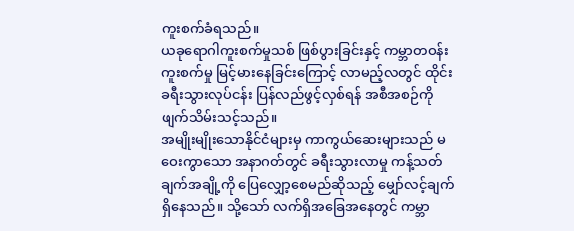ကူးစက်ခံရသည်။
ယခုရောဂါကူးစက်မှုသစ် ဖြစ်ပွားခြင်းနှင့် ကမ္ဘာတဝန်းကူးစက်မှု မြင့်မားနေခြင်းကြောင့် လာမည့်လတွင် ထိုင်းခရီးသွားလုပ်ငန်း ပြန်လည်ဖွင့်လှစ်ရန် အစီအစဉ်ကို ဖျက်သိမ်းသင့်သည်။
အမျိုးမျိုးသောနိုင်ငံများမှ ကာကွယ်ဆေးများသည် မဝေးကွာသော အနာဂတ်တွင် ခရီးသွားလာမှု ကန့်သတ်ချက်အချို့ကို ပြေလျှော့စေမည်ဆိုသည့် မျှော်လင့်ချက်ရှိနေသည်။ သို့သော် လက်ရှိအခြေအနေတွင် ကမ္ဘာ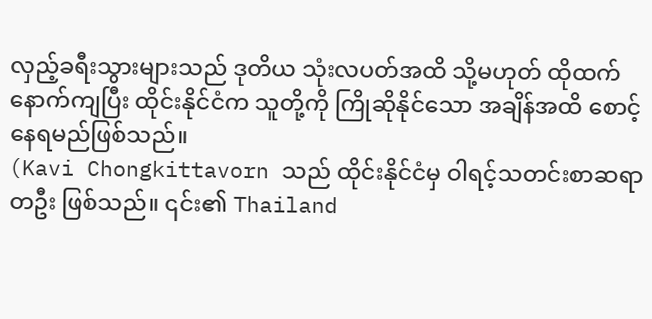လှည့်ခရီးသွားများသည် ဒုတိယ သုံးလပတ်အထိ သို့မဟုတ် ထိုထက်နောက်ကျပြီး ထိုင်းနိုင်ငံက သူတို့ကို ကြိုဆိုနိုင်သော အချိန်အထိ စောင့်နေရမည်ဖြစ်သည်။
(Kavi Chongkittavorn သည် ထိုင်းနိုင်ငံမှ ဝါရင့်သတင်းစာဆရာတဦး ဖြစ်သည်။ ၎င်း၏ Thailand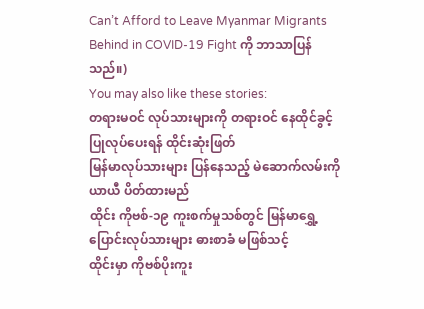Can’t Afford to Leave Myanmar Migrants Behind in COVID-19 Fight ကို ဘာသာပြန်သည်။)
You may also like these stories:
တရားမဝင် လုပ်သားများကို တရားဝင် နေထိုင်ခွင့် ပြုလုပ်ပေးရန် ထိုင်းဆုံးဖြတ်
မြန်မာလုပ်သားများ ပြန်နေသည့် မဲဆောက်လမ်းကို ယာယီ ပိတ်ထားမည်
ထိုင်း ကိုဗစ်-၁၉ ကူးစက်မှုသစ်တွင် မြန်မာရွှေ့ပြောင်းလုပ်သားများ ဓားစာခံ မဖြစ်သင့်
ထိုင်းမှာ ကိုဗစ်ပိုးကူး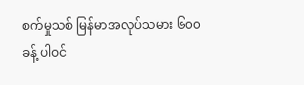စက်မှုသစ် မြန်မာအလုပ်သမား ၆၀၀ ခန့် ပါဝင်